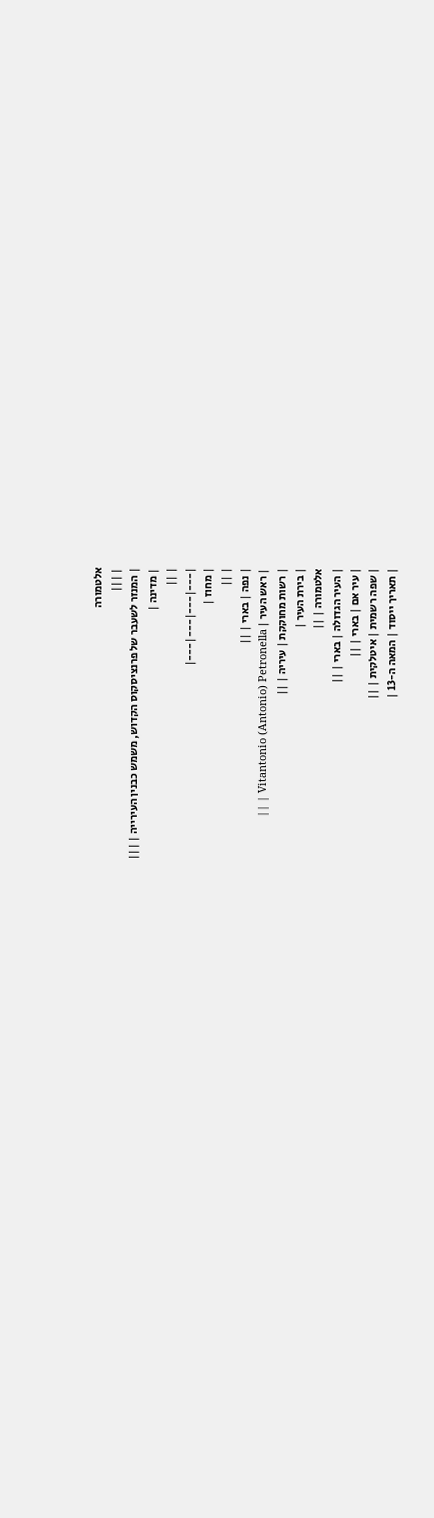אלטמורה
| |||
| המנזר לשעבר של פרנציסקוס הקדוש, משמש כבנין העירייה | |||
| מדינה |
| ||
|---|---|---|---|
| מחוז |
| ||
| נפה | בארי | ||
| ראש העיר | Vitantonio (Antonio) Petronella | ||
| רשות מחוקקת | עיריה | ||
| בירת העיר |
אלטמורה | ||
| העיר הגדולה | בארי | ||
| עיר אם | בארי | ||
| שפה רשמית | איטלקית | ||
| תאריך ייסוד | המאה ה-13 |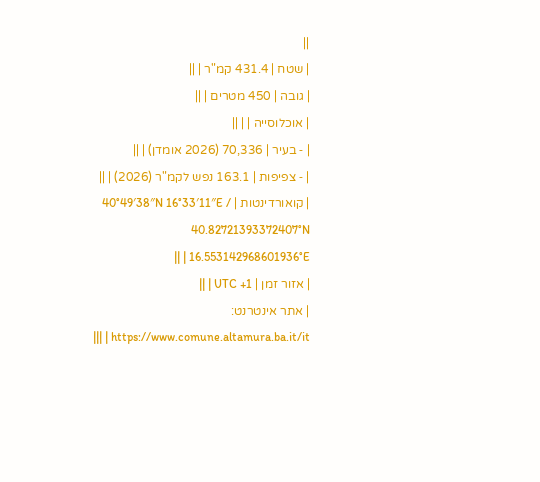||
| שטח | 431.4 קמ"ר | ||
| גובה | 450 מטרים | ||
| אוכלוסייה | | ||
| ‑ בעיר | 70,336 (2026 אומדן) | ||
| ‑ צפיפות | 163.1 נפש לקמ"ר (2026) | ||
| קואורדינטות | 40°49′38″N 16°33′11″E / 40.82721393372407°N 16.553142968601936°E | ||
| אזור זמן | UTC +1 | ||
| אתר אינטרנט: https://www.comune.altamura.ba.it/it | |||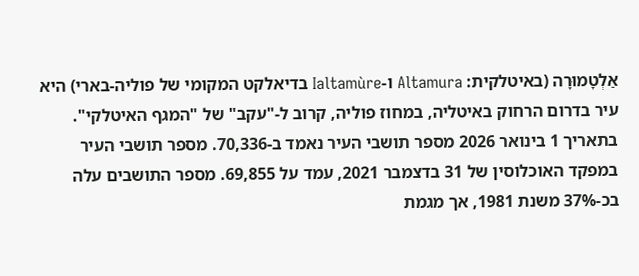אַלְטָמוּרָה (באיטלקית: Altamura ו-Ialtamùre בדיאלקט המקומי של פוליה-בארי) היא עיר בדרום הרחוק באיטליה, במחוז פוליה, קרוב ל-"עקב" של "המגף האיטלקי". בתאריך 1 בינואר 2026 מספר תושבי העיר נאמד ב-70,336. מספר תושבי העיר במפקד האוכלוסין של 31 בדצמבר 2021, עמד על 69,855. מספר התושבים עלה בכ-37% משנת 1981, אך מגמת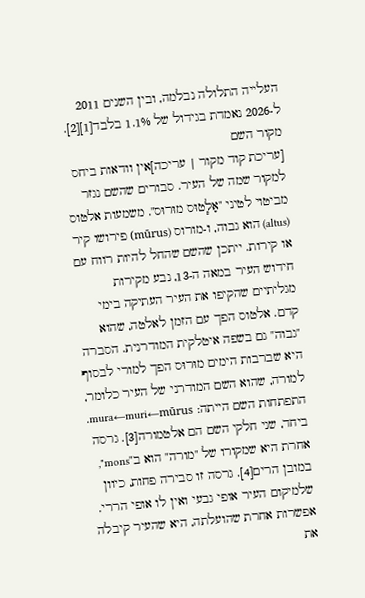העלייה התלולה נבלמה, ובין השנים 2011 ל-2026 נאמדת בגידול של 1.1% בלבד[1][2].
מקור השם
[עריכת קוד מקור | עריכה]אין וודאות ביחס למקור שמה של העיר. סבורים שהשם נגזר מביטוי לטיני "אָל֧טוּס מוּרוּס". משמעות אלטוס (altus) הוא גבוה, ו-מורוס (mūrus) פירושו קיר או קירות. ייתכן שהשם שהחל להיות רווח עם חידוש העיר במאה ה-13, נבע מקירות מגליתיים שהקיפו את העיר העתיקה בימי קדם. אלטוס הפך עם הזמן לאלטה, שהוא "גבוה" גם בשפה איטלקית המודרנית. הסברה היא שברבות הימים מוּרוּס הפך למורי לבסוף למורה, שהוא השם המודרני של העיר כלומר, התפתחות השם הייתה: mura←muri←mūrus. ביחד, שני חלקי השם הם אלטמורה[3]. גרסה אחרת היא שמקורו של "מורה" הוא ב"mons", במובן הרים[4]. גרסה זו סבירה פחות, כיוון שלמיקום העיר אופי גבעי ואין לו אופי הררי. אפשרות אחרת שהועלתה, היא שהעיר קיבלה את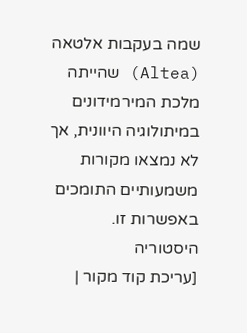שמה בעקבות אלטאה (Altea) שהייתה מלכת המירמידונים במיתולוגיה היוונית, אך לא נמצאו מקורות משמעותיים התומכים באפשרות זו.
היסטוריה
[עריכת קוד מקור |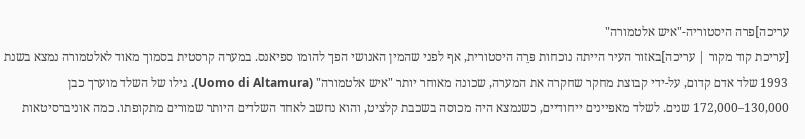עריכה]פרה היסטוריה-"איש אלטמורה"
[עריכת קוד מקור | עריכה]באזור העיר הייתה נוכחות פּרֵה היסטורית, אף לפני שהמין האנושי הפך להומו ספיאנס. במערה קרסטית בסמוך מאוד לאלטמורה נמצא בשנת 1993 שלד אדם קדום, על-ידי קבוצת מחקר שחקרה את המערה, שכונה מאוחר יותר "איש אלטמורה" (Uomo di Altamura). גילו של השלד מוערך כבן 130,000–172,000 שנים. לשלד מאפיינים ייחודיים, כשנמצא היה מכוסה בשכבת קלציט, והוא נחשב לאחד השלדים היותר שמורים מתקופתו. כמה אוניברסיטאות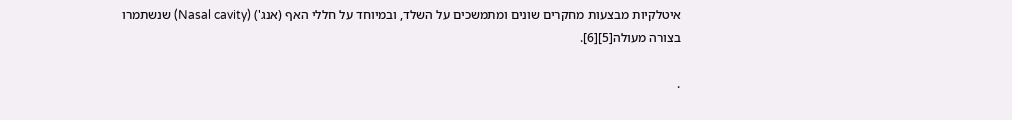איטלקיות מבצעות מחקרים שונים ומתמשכים על השלד, ובמיוחד על חללי האף (אנג') (Nasal cavity) שנשתמרו בצורה מעולה[5][6].

.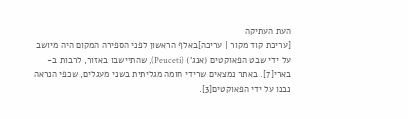העת העתיקה
[עריכת קוד מקור | עריכה]באלף הראשון לפני הספירה המקום היה מיושב על ידי שבט הפאוקטים (אנג') (Peuceti), שהתיישבו באזור, לרבות ב-בארי[7]. באתר נמצאים שרידי חומה מגליתית בשני מעגלים, שכפי הנראה נבנו על ידי הפאוקטים[3].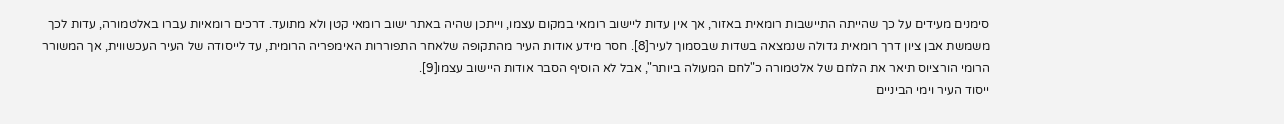סימנים מעידים על כך שהייתה התיישבות רומאית באזור, אך אין עדות ליישוב רומאי במקום עצמו, וייתכן שהיה באתר ישוב רומאי קטן ולא מתועד. דרכים רומאיות עברו באלטמורה, עדות לכך משמשת אבן ציון דרך רומאית גדולה שנמצאה בשדות שבסמוך לעיר[8]. חסר מידע אודות העיר מהתקופה שלאחר התפוררות האימפריה הרומית, עד לייסודה של העיר העכשווית, אך המשורר הרומי הורציוס תיאר את הלחם של אלטמורה כ"לחם המעולה ביותר", אבל לא הוסיף הסבר אודות היישוב עצמו[9].
ייסוד העיר וימי הביניים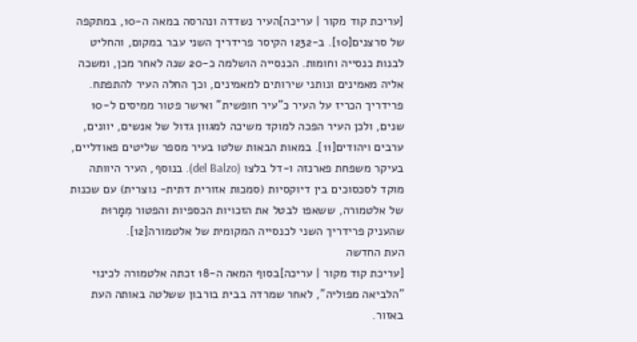[עריכת קוד מקור | עריכה]העיר נשדדה ונהרסה במאה ה-10, במתקפה של סרצנים[10]. ב-1232 הקיסר פרידריך השני עבר במקום, והחליט לבנות כנסייה וחומות. הכנסייה הושלמה כ-20 שנה לאחר מכן, ומשכה אליה מאמינים ונותני שירותים למאמינים, וכך החלה העיר להתפתח. פרידריך הכריז על העיר כ"עיר חופשית" ואישר פטור ממיסים ל-10 שנים, ולכן העיר הפכה למוקד משיכה למגוון גדול של אנשים, יוונים, ערבים ויהודים[11]. במאות הבאות שלטו בעיר מספר שליטים פאודליים, בעיקר משפחת פארנזה ו-דל בלצו (del Balzo). בנוסף, העיר היוותה מוקד לסכסוכים בין דיוקסיות (סמכות אזורית דתית- נוצרית) עם שכנות של אלטמורה, ששאפו לבטל את הזכויות הכספיות והפטור מִמָרוּת שהעניק פרידריך השני לכנסייה המקומית של אלטמורה[12].
העת החדשה
[עריכת קוד מקור | עריכה]בסוף המאה ה-18 זכתה אלטמורה לכינוי "הלביאה מפוליה", לאחר שמרדה בבית בורבון ששלטה באותה העת באזור.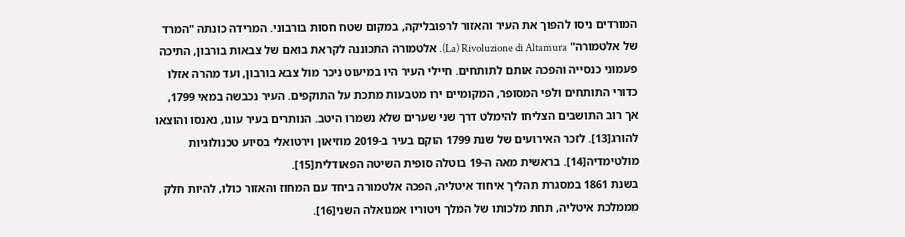המורדים ניסו להפוך את העיר והאזור לרפובליקה, במקום שטח חסות בורבוני. המרידה כונתה "המרד של אלטמורה" La) Rivoluzione di Altamura). אלטמורה התכוננה לקראת בואם של צבאות בורבון, התיכה פעמוני כנסייה והפכה אותם לתותחים. חיילי העיר היו במיעוט ניכר מול צבא בורבון, ועד מהרה אזלו כדורי התותחים ולפי המסופר, המקומיים ירו מטבעות מתכת על התוקפים. העיר נכבשה במאי 1799, אך רוב התושבים הצליחו להימלט דרך שני שערים שלא נשמרו היטב. הנותרים בעיר עונו, נאנסו והוצאו להורג[13]. לזכר האירועים של שנת 1799 הוקם בעיר ב-2019 מוזיאון וירטואלי בסיוע טכנולוגיות מולטימדיה[14]. בראשית מאה ה-19 בוטלה סופית השיטה הפאודלית[15].
בשנת 1861 במסגרת תהליך איחוד איטליה, הפכה אלטמורה ביחד עם המחוז והאזור כולו, להיות חלק מממלכת איטליה, תחת מלכותו של המלך ויטוריו אמנואלה השני[16].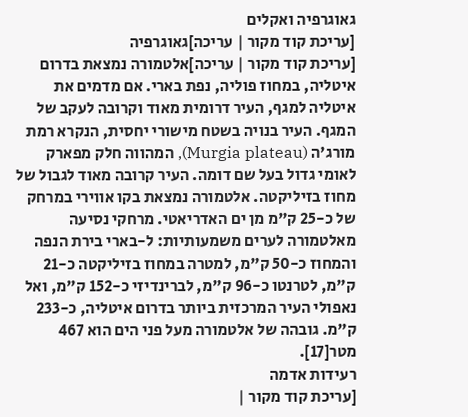גאוגרפיה ואקלים
[עריכת קוד מקור | עריכה]גאוגרפיה
[עריכת קוד מקור | עריכה]אלטמורה נמצאת בדרום איטליה, במחוז פוליה, נפת בארי. אם מדמים את איטליה למגף, העיר דרומית מאוד וקרובה לעקב של המגף. העיר בנויה בשטח מישורי יחסית, הנקרא רמת מורג'ה (Murgia plateau), המהווה חלק מפארק לאומי גדול בעל שם דומה. העיר קרובה מאוד לגבול של מחוז בזיליקטה. אלטמורה נמצאת בקו אווירי במרחק של כ-25 ק"מ מן ים האדריאטי. מרחקי נסיעה מאלטמורה לערים משמעותיות: ל-בארי בירת הנפה והמחוז כ-50 ק"מ, למטרה במחוז בזיליקטה כ-21 ק"מ, לטרנטו כ-96 ק"מ, לברינדיזי כ-152 ק"מ, ואל נאפולי העיר המרכזית ביותר בדרום איטליה, כ-233 ק"מ. גובהה של אלטמורה מעל פני הים הוא 467 מטר[17].
רעידות אדמה
[עריכת קוד מקור |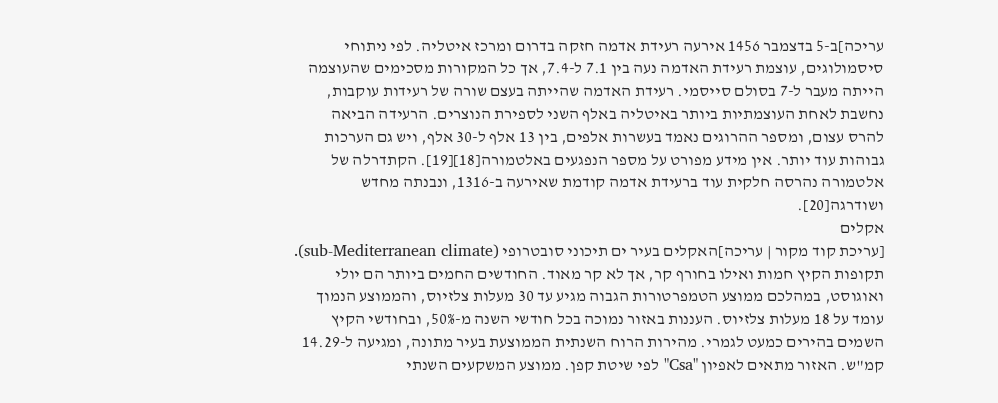עריכה]ב-5 בדצמבר 1456 אירעה רעידת אדמה חזקה בדרום ומרכז איטליה. לפי ניתוחי סיסמולוגים, עוצמת רעידת האדמה נעה בין 7.1 ל-7.4, אך כל המקורות מסכימים שהעוצמה הייתה מעבר ל-7 בסולם סייסמי. רעידת האדמה שהייתה בעצם שורה של רעידות עוקבות, נחשבת לאחת העוצמתיות ביותר באיטליה באלף השני לספירת הנוצרים. הרעידה הביאה להרס עצום, ומספר ההרוגים נאמד בעשרות אלפים, בין 13 אלף ל-30 אלף, ויש גם הערכות גבוהות עוד יותר. אין מידע מפורט על מספר הנפגעים באלטמורה[18][19]. הקתדרלה של אלטמורה נהרסה חלקית עוד ברעידת אדמה קודמת שאירעה ב-1316, ונבנתה מחדש ושודרגה[20].
אקלים
[עריכת קוד מקור | עריכה]האקלים בעיר ים תיכוני סובטרופי (sub-Mediterranean climate). תקופות הקיץ חמות ואילו בחורף קר, אך לא קר מאוד. החודשים החמים ביותר הם יולי ואוגוסט, במהלכם ממוצע הטמפרטורות הגבוה מגיע עד 30 מעלות צלזיוס, והממוצע הנמוך עומד על 18 מעלות צלזיוס. העננות באזור נמוכה בכל חודשי השנה מ-50%, ובחודשי הקיץ השמים בהירים כמעט לגמרי. מהירות הרוח השנתית הממוצעת בעיר מתונה, ומגיעה ל-14.29 קמ"ש. האזור מתאים לאפיון "Csa" לפי שיטת קפן. ממוצע המשקעים השנתי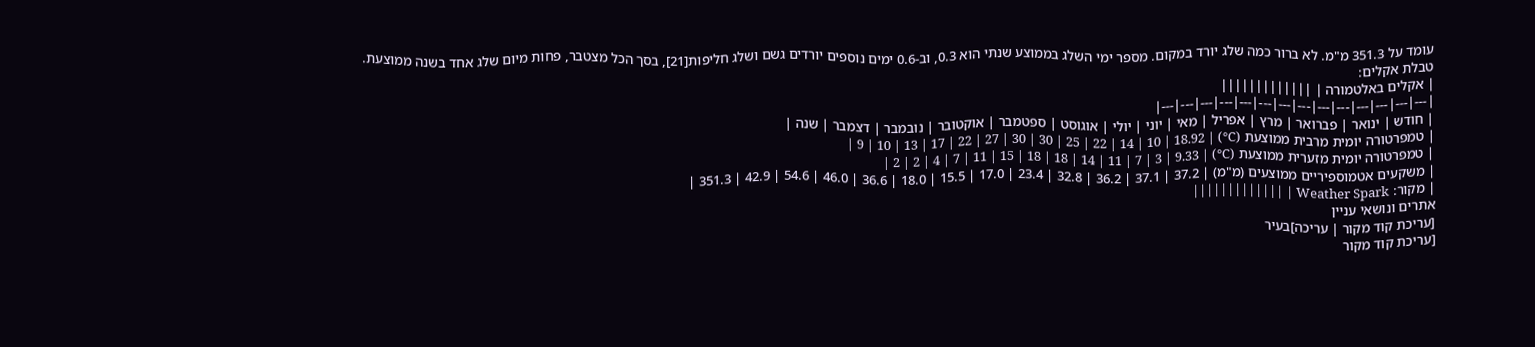עומד על 351.3 מ"מ. לא ברור כמה שלג יורד במקום. מספר ימי השלג בממוצע שנתי הוא 0.3, וב-0.6 ימים נוספים יורדים גשם ושלג חליפות[21], בסך הכל מצטבר, פחות מיום שלג אחד בשנה ממוצעת.
טבלת אקלים:
| אקלים באלטמורה | |||||||||||||
|---|---|---|---|---|---|---|---|---|---|---|---|---|---|
| חודש | ינואר | פברואר | מרץ | אפריל | מאי | יוני | יולי | אוגוסט | ספטמבר | אוקטובר | נובמבר | דצמבר | שנה |
| טמפרטורה יומית מרבית ממוצעת (C°) | 9 | 10 | 13 | 17 | 22 | 27 | 30 | 30 | 25 | 22 | 14 | 10 | 18.92 |
| טמפרטורה יומית מזערית ממוצעת (C°) | 2 | 2 | 4 | 7 | 11 | 15 | 18 | 18 | 14 | 11 | 7 | 3 | 9.33 |
| משקעים אטמוספיריים ממוצעים (מ"מ) | 37.2 | 37.1 | 36.2 | 32.8 | 23.4 | 17.0 | 15.5 | 18.0 | 36.6 | 46.0 | 54.6 | 42.9 | 351.3 |
| מקור: Weather Spark | |||||||||||||
אתרים ונושאי עניין
[עריכת קוד מקור | עריכה]בעיר
[עריכת קוד מקור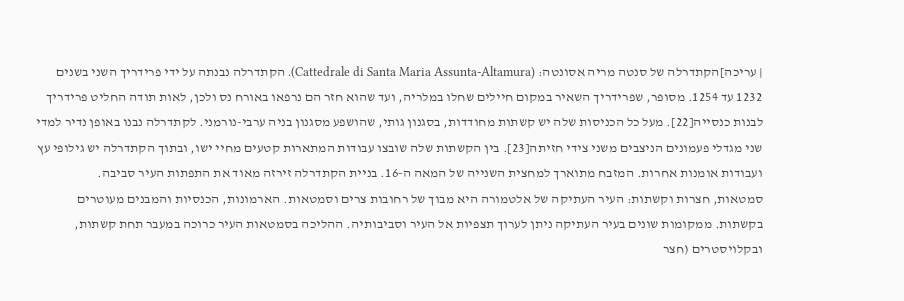| עריכה]הקתדרלה של סנטה מריה אסונטה: (Cattedrale di Santa Maria Assunta-Altamura). הקתדרלה נבנתה על ידי פרידריך השני בשנים 1232 עד 1254. מסופר, שפרידריך השאיר במקום חיילים שחלו במלריה, ועד שהוא חזר הם נרפאו באורח נס ולכן, לאות תודה החליט פרידריך לבנות כנסייה[22]. מעל כל הכניסות שלה יש קשתות מחודדות, בסגנון גותי, שהושפע מסגנון בניה ערבי-נורמני. לקתדרלה נבנו באופן נדיר למדי שני מגדלי פעמונים הניצבים משני צידי חזיתה[23]. בין הקשתות שלה שובצו עבודות המתארות קטעים מחיי ישו, ובתוך הקתדרלה יש גילופי עץ ועבודות אומנות אחרות. המזבח מתוארך למחצית השנייה של המאה ה-16. בניית הקתדרלה זירזה מאוד את התפתות העיר סביבה.
סמטאות, חצרות וקשתות: העיר העתיקה של אלטמורה היא מבוך של רחובות צרים וסמטאות. הארמונות, הכנסיות והמבנים מעוטרים בקשתות. ממקומות שונים בעיר העתיקה ניתן לערוך תצפיות אל העיר וסביבותיה. ההליכה בסמטאות העיר כרוכה במעבר תחת קשתות, ובקלויסטרים (חצר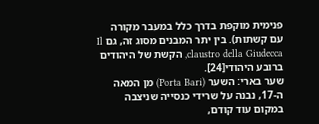פנימית מוקפת בדרך כלל במעבר מקורה עם קשתות). בין יתר המבנים מסוג זה, גם Il claustro della Giudecca, הקשת של היהודים ברובע היהודי[24].
שער בארי: השער (Porta Bari) מן המאה ה-17, נבנה על שרידי כנסייה שניצבה במקום עוד קודם,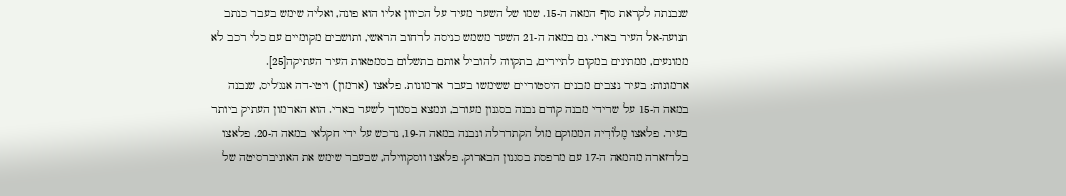שנבנתה לקראת סוף המאה ה-15. שמו של השער מעיד על הכיוון אליו הוא פונה, ואליה שימש בעבר כנתב תנועה-אל העיר בארי. גם במאה ה-21 השער משמש כניסה לרחוב הראשי, ותושבים מקומיים עם כלי רכב לא ממונעים, ממתינים במקום לתיירים, בתקווה להוביל אותם בתשלום בסמטאות העיר העתיקה[25].
ארמונות: בעיר נצבים מבנים היסטוריים ששימשו בעבר ארמונות. פלאצו (ארמון) ויטי-דה אנג'ליס, שנבנה במאה ה-15 על שרידי מבנה קודם נבנה בסגנון מעורב, ונמצא בסמוך לשער בארי. הוא הארמון העתיק ביותר בעיר. פלאצו מֶלו֗דִיה הממוקם מול הקתדרלה ונבנה במאה ה-19, נרכש על ידי חקלאי במאה ה-20. פלאצו בלדזארה מהמאה ה-17 עם מרפסת בסגנון הבארוק. פלאצו ווסקווילה, שבעבר שימש את האוניברסיטה של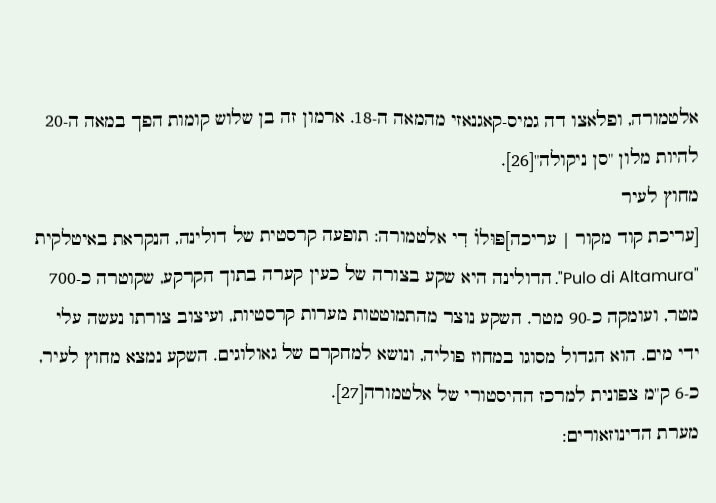אלטמורה, ופלאצו דה גמיס-קאגנאזי מהמאה ה-18. ארמון זה בן שלוש קומות הפך במאה ה-20 להיות מלון "סן ניקולה"[26].
מחוץ לעיר
[עריכת קוד מקור | עריכה]פּוּלו֗ דִי אלטמורה: תופעה קרסטית של דולינה, הנקראת באיטלקית "Pulo di Altamura". הדולינה היא שקע בצורה של כעין קערה בתוך הקרקע, שקוטרה כ-700 מטר, ועומקה כ-90 מטר. השקע נוצר מהתמוטטות מערות קרסטיות, ועיצוב צורתו נעשה עלי ידי מים. הוא הגדול מסוגו במחוז פוליה, ונושא למחקרם של גאולוגים. השקע נמצא מחוץ לעיר, כ-6 ק"מ צפונית למרכז ההיסטורי של אלטמורה[27].
מערת הדינוזאורים: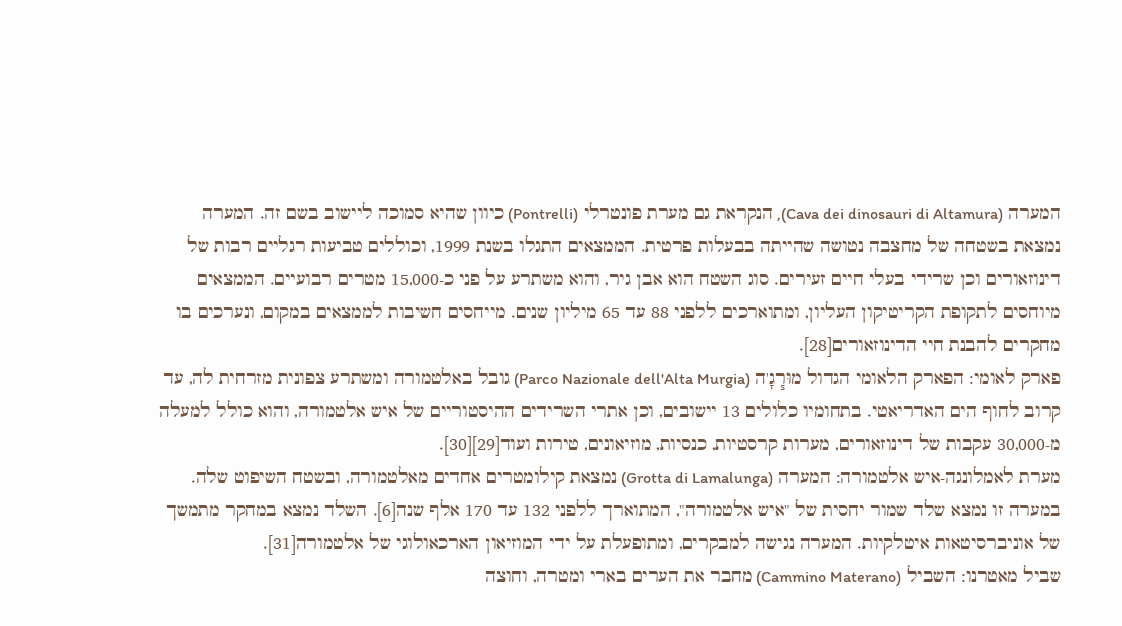המערה (Cava dei dinosauri di Altamura), הנקראת גם מערת פונטרלי (Pontrelli) כיוון שהיא סמוכה ליישוב בשם זה. המערה נמצאת בשטחה של מחצבה נטושה שהייתה בבעלות פרטית. הממצאים התגלו בשנת 1999, וכוללים טביעות רגליים רבות של דינוזאורים וכן שרידי בעלי חיים זעירים. סוג השטח הוא אבן גיר, והוא משתרע על פני כ-15,000 מטרים רבועיים. הממצאים מיוחסים לתקופת הקריטיקון העליון, ומתוארכים ללפני 88 עד 65 מיליון שנים. מייחסים חשיבות לממצאים במקום, ונערכים בו מחקרים להבנת חיי הדינוזאורים[28].
פארק לאומי: הפארק הלאומי הגדול מוּר֧גָ'ה (Parco Nazionale dell'Alta Murgia) גובל באלטמורה ומשתרע צפונית מזרחית לה, עד קרוב לחוף הים האדריאטי. בתחומיו כלולים 13 יישובים, וכן אתרי השרידים ההיסטוריים של איש אלטמורה, והוא כולל למעלה מ-30,000 עקבות של דינוזאורים, מערות קרסטיות, כנסיות, מוזיאונים, טירות ועוד[29][30].
מערת לאמלונגה-איש אלטמורה: המערה (Grotta di Lamalunga) נמצאת קילומטרים אחדים מאלטמורה, ובשטח השיפוט שלה. במערה זו נמצא שלד שמור יחסית של "איש אלטמורה", המתוארך ללפני 132 עד 170 אלף שנה[6]. השלד נמצא במחקר מתמשך של אוניברסיטאות איטלקיות. המערה נגישה למבקרים, ומתופעלת על ידי המוזיאון הארכאולוגי של אלטמורה[31].
שביל מאטרנו: השביל (Cammino Materano) מחבר את הערים בארי ומטרה, וחוצה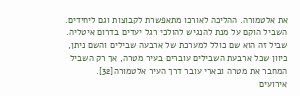את אלטמורה. ההליכה לאורכו מתאפשרת לקבוצות וגם ליחידים. השביל הוקם על מנת להנגיש להולכי רגל יעדים בדרום איטליה. שביל זה הוא שם כולל למערכת של ארבעה שבילים והשם ניתן, כיוון שכל ארבעת השבילים עוברים בעיר מטרה, אך רק השביל המחבר את מטרה ובארי עובר דרך העיר אלטמורה[32].
אירועים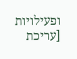ופעילויות
[עריכת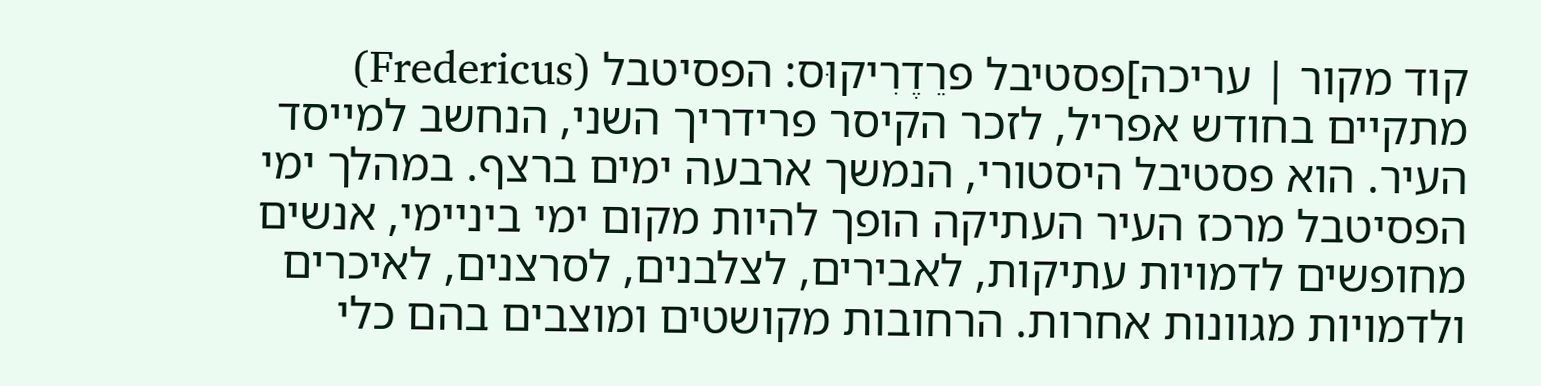קוד מקור | עריכה]פסטיבל פרֵדֶרִיקוּס: הפסיטבל (Fredericus) מתקיים בחודש אפריל, לזכר הקיסר פרידריך השני, הנחשב למייסד העיר. הוא פסטיבל היסטורי, הנמשך ארבעה ימים ברצף. במהלך ימי הפסיטבל מרכז העיר העתיקה הופך להיות מקום ימי ביניימי, אנשים מחופשים לדמויות עתיקות, לאבירים, לצלבנים, לסרצנים, לאיכרים ולדמויות מגוונות אחרות. הרחובות מקושטים ומוצבים בהם כלי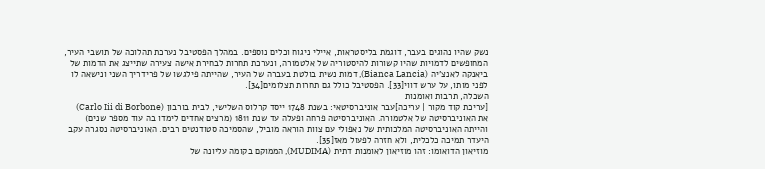נשק שהיו נהוגים בעבר, דוגמת בליסטראות, איילי ניגוח וכלים נוספים. במהלך הפסטיבל נערכת תהלוכה של תושבי העיר, המחופשים לדמויות שהיו קשורות להיסטוריה של אלטמורה, ונערכת תחרות לבחירת אישה צעירה שתייצג את הדמות של ביאנקה לאנצ'יה (Bianca Lancia), דמות נשית בולטת בעברה של העיר, שהייתה פילגשו של פרידריך השני ונישאה לו לפני מותו, על ערש דווי[33]. הפסטיבל כולל גם תחרות תצלומים[34].
השכלה, תרבות ואומנות
[עריכת קוד מקור | עריכה]עבר אוניברסיטאי: בשנת 1748 ייסד קרלוס השלישי, לבית בורבון (Carlo Iii di Borbone) את האוניברסיטה של אלטמורה. האוניברסיטה פרחה ופעלה עד שנת 1811 (מרצים אחדים לימדו בה עוד מספר שנים) והייתה האוניברסיטה המלכותית של נאפולי עם צוות הוראה מוביל, שהסמיכה סטודנטים רבים. האוניברסיטה נסגרה עקב היעדר תמיכה כלכלית, ולא חזרה לפעול מאז[35].
מוזיאון הדואומו: זהו מוזיאון לאומנות דתית (MUDIMA), הממוקם בקומה עליונה של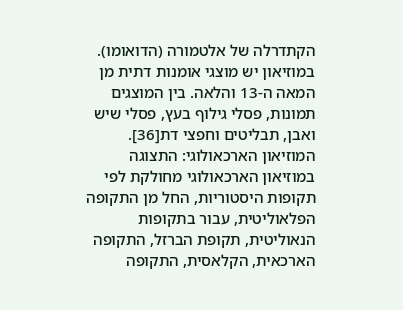הקתדרלה של אלטמורה (הדואומו). במוזיאון יש מוצגי אומנות דתית מן המאה ה-13 והלאה. בין המוצגים תמונות, פסלי גילוף בעץ, פסלי שיש ואבן, תבליטים וחפצי דת[36].
המוזיאון הארכאולוגי: התצוגה במוזיאון הארכאולוגי מחולקת לפי תקופות היסטוריות, החל מן התקופה הפלאוליטית, עבור בתקופות הנאוליטית, תקופת הברזל, התקופה הארכאית, הקלאסית, התקופה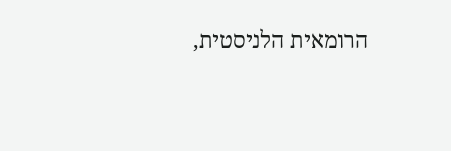הרומאית הלניסטית,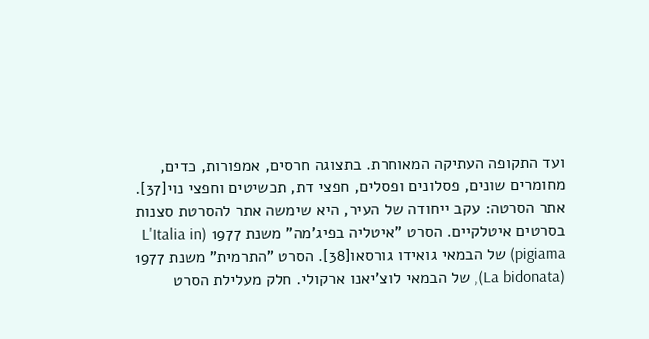ועד התקופה העתיקה המאוחרת. בתצוגה חרסים, אמפורות, כדים, מחומרים שונים, פסלונים ופסלים, חפצי דת, תכשיטים וחפצי נוי[37].
אתר הסרטה: עקב ייחודה של העיר, היא שימשה אתר להסרטת סצנות בסרטים איטלקיים. הסרט "איטליה בפיג'מה" משנת 1977 (L'Italia in pigiama) של הבמאי גואידו גורסאו[38]. הסרט "התרמית" משנת 1977 (La bidonata), של הבמאי לוצ'יאנו ארקולי. חלק מעלילת הסרט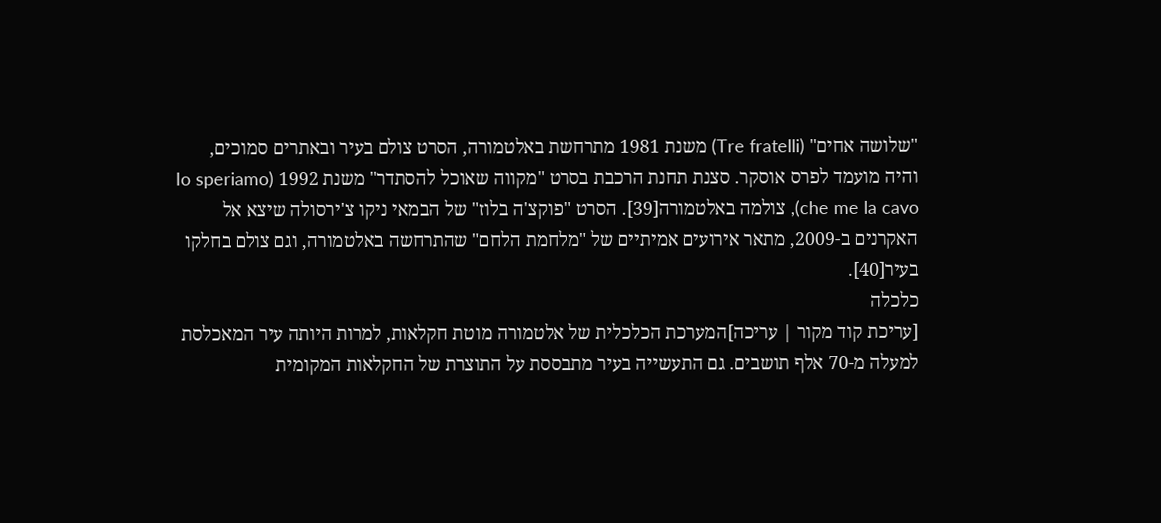"שלושה אחים" (Tre fratelli) משנת 1981 מתרחשת באלטמורה, הסרט צולם בעיר ובאתרים סמוכים, והיה מועמד לפרס אוסקר. סצנת תחנת הרכבת בסרט "מקווה שאוכל להסתדר" משנת 1992 (Io speriamo che me la cavo), צולמה באלטמורה[39]. הסרט "פוקצ'ה בלוז" של הבמאי ניקו צ'ירסולה שיצא אל האקרנים ב-2009, מתאר אירועים אמיתיים של "מלחמת הלחם" שהתרחשה באלטמורה, וגם צולם בחלקו בעיר[40].
כלכלה
[עריכת קוד מקור | עריכה]המערכת הכלכלית של אלטמורה מוטת חקלאות, למרות היותה עיר המאכלסת למעלה מ-70 אלף תושבים. גם התעשייה בעיר מתבססת על התוצרת של החקלאות המקומית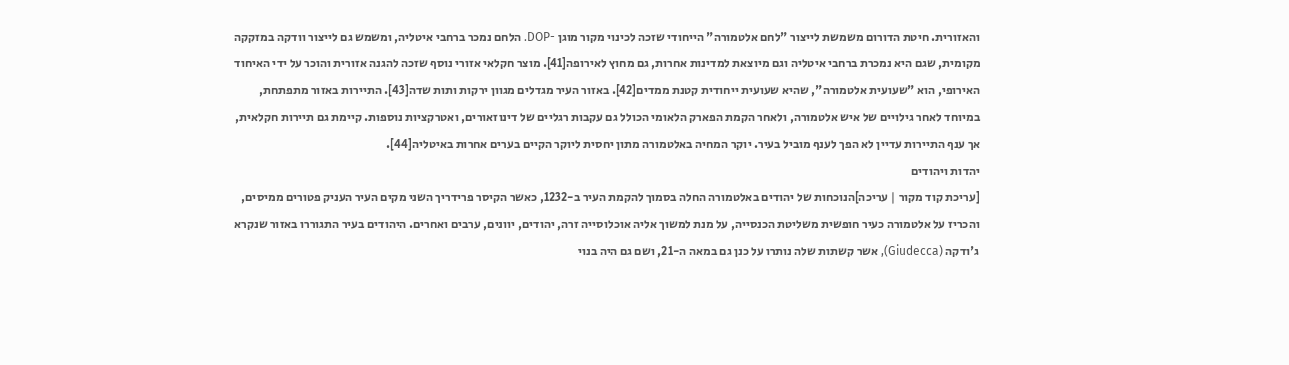והאזורית. חיטת הדורום משמשת לייצור "לחם אלטמורה" הייחודי שזכה לכינוי מקור מוגן -DOP. הלחם נמכר ברחבי איטליה, ומשמש גם לייצור וודקה במזקקה מקומית, שגם היא נמכרת ברחבי איטליה וגם מיוצאת למדינות אחרות, גם מחוץ לאירופה[41]. מוצר חקלאי אזורי נוסף שזכה להגנה אזורית והוכר על ידי האיחוד האירופי, הוא "שעועית אלטמורה", שהיא שעועית ייחודית קטנת ממדים[42]. באזור העיר מגדלים מגוון ירקות ותות שדה[43]. התיירות באזור מתפתחת, במיוחד לאחר גילויים של איש אלטמורה, ולאחר הקמת הפארק הלאומי הכולל גם עקבות רגליים של דינוזאורים, ואטרקציות נוספות. קיימת גם תיירות חקלאית, אך ענף התיירות עדיין לא הפך לענף מוביל בעיר. יוקר המחיה באלטמורה מתון יחסית ליוקר הקיים בערים אחרות באיטליה[44].
יהדות ויהודים
[עריכת קוד מקור | עריכה]הנוכחות של יהודים באלטמורה החלה בסמוך להקמת העיר ב-1232, כאשר הקיסר פרידריך השני מקים העיר העניק פטורים ממיסים, והכריז על אלטמורה כעיר חופשית משליטת הכנסייה, על מנת למשוך אליה אוכלוסייה זרה, יהודים, יוונים, ערבים ואחרים. היהודים בעיר התגוררו באזור שנקרא ג'ודקה (Giudecca), אשר קשתות שלה נותרו על כנן גם במאה ה-21, ושם גם היה בנוי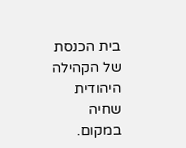בית הכנסת של הקהילה היהודית שחיה במקום.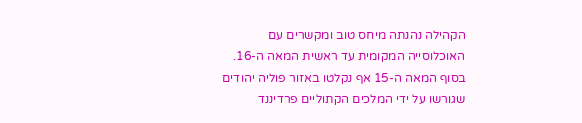הקהילה נהנתה מיחס טוב ומקשרים עם האוכלוסייה המקומית עד ראשית המאה ה-16. בסוף המאה ה-15 אף נקלטו באזור פוליה יהודים שגורשו על ידי המלכים הקתוליים פרדיננד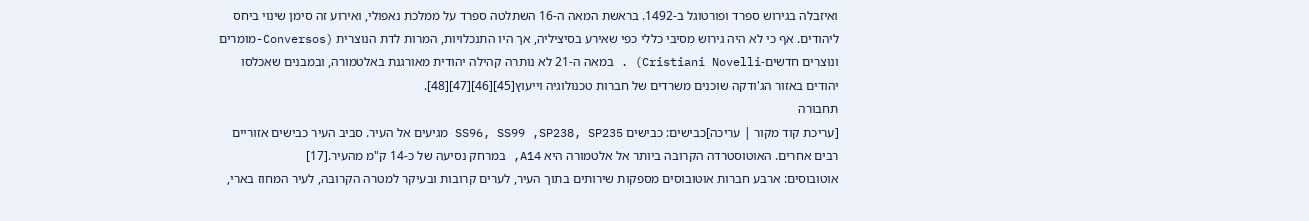ואיזבלה בגירוש ספרד ופורטוגל ב-1492. בראשת המאה ה-16 השתלטה ספרד על ממלכת נאפולי, ואירוע זה סימן שינוי ביחס ליהודים. אף כי לא היה גירוש מסיבי כללי כפי שאירע בסיציליה, אך היו התנכלויות, המרות לדת הנוצרית (Conversos-מומרים ונוצרים חדשים-Cristiani Novelli) . במאה ה-21 לא נותרה קהילה יהודית מאורגנת באלטמורה, ובמבנים שאכלסו יהודים באזור הג'ודקה שוכנים משרדים של חברות טכנולוגיה וייעוץ[45][46][47][48].
תחבורה
[עריכת קוד מקור | עריכה]כבישים: כבישים SS96, SS99 ,SP238, SP235 מגיעים אל העיר. סביב העיר כבישים אזוריים רבים אחרים. האוטוסטרדה הקרובה ביותר אל אלטמורה היא A14, במרחק נסיעה של כ-14 ק"מ מהעיר.[17]
אוטובוסים: ארבע חברות אוטובוסים מספקות שירותים בתוך העיר, לערים קרובות ובעיקר למטרה הקרובה, לעיר המחוז בארי,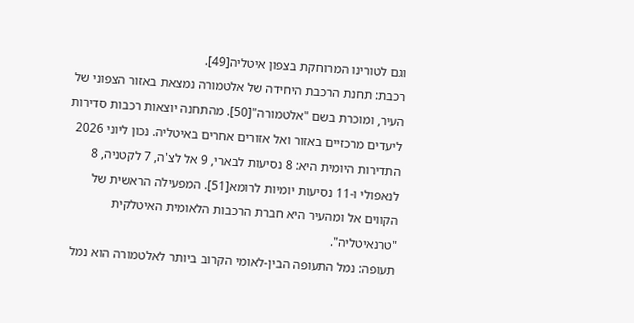וגם לטורינו המרוחקת בצפון איטליה[49].
רכבת: תחנת הרכבת היחידה של אלטמורה נמצאת באזור הצפוני של העיר, ומוכרת בשם "אלטמורה"[50]. מהתחנה יוצאות רכבות סדירות ליעדים מרכזיים באזור ואל אזורים אחרים באיטליה. נכון ליוני 2026 התדירות היומית היא: 8 נסיעות לבארי, 9 אל לצ'ה, 7 לקטניה, 8 לנאפולי ו-11 נסיעות יומיות לרומא[51]. המפעילה הראשית של הקווים אל ומהעיר היא חברת הרכבות הלאומית האיטלקית "טרנאיטליה".
תעופה: נמל התעופה הבין-לאומי הקרוב ביותר לאלטמורה הוא נמל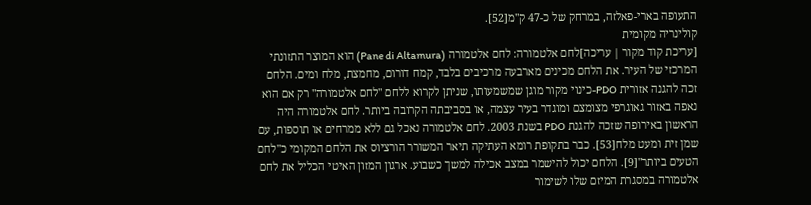התעופה בארי-פאלזה, במרחק של כ-47 ק"מ[52].
קולינריה מקומית
[עריכת קוד מקור | עריכה]לחם אלטמורה: לחם אלטמורה (Pane di Altamura) הוא המוצר התזונתי המרכזי של העיר. את הלחם מכינים מארבעה מרכיבים בלבד, קמח דורום, מחמצת, מלח ומים. הלחם זכה להגנה אזורית PDO-כינוי מקור מוגן שמשמעותו, שניתן לקרוא ללחם "לחם אלטמורה" רק אם הוא נאפה באזור גאוגרפי מצומצם ומוגדר בעיר עצמה, או בסביבתה הקרובה ביותר. לחם אלטמורה היה הראשון באירופה שזכה להגנת PDO בשנת 2003. לחם אלטמורה נאכל גם ללא ממרחים או תוספות, עם שמן זית ומעט מלח[53]. כבר בתקופת רומא העתיקה תיאר המשורר הורציוס את הלחם המקומי כ"לחם הטעים ביותר"[9]. הלחם יכול להישמר במצב אכילה למשך כשבוע. ארגון המזון האיטי הכליל את לחם אלטמורה במסגרת המיזם שלו לשימור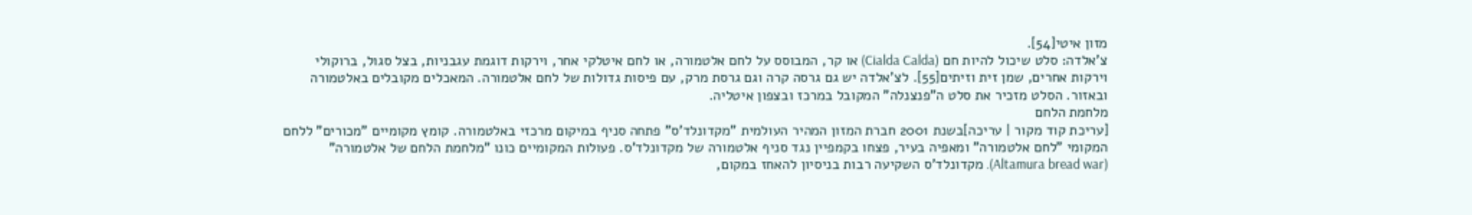מזון איטי[54].
צ'אלדה: סלט שיכול להיות חם (Cialda Calda) או קר, המבוסס על לחם אלטמורה, או לחם איטלקי אחר, וירקות דוגמת עגבניות, בצל סגול, ברוקולי וירקות אחרים, שמן זית וזיתים[55]. לצ'אלדה יש גם גרסה קרה וגם גרסת מרק, עם פיסות גדולות של לחם אלטמורה. המאכלים מקובלים באלטמורה ובאזור. הסלט מזכיר את סלט ה"פנצנלה" המקובל במרכז ובצפון איטליה.
מלחמת הלחם
[עריכת קוד מקור | עריכה]בשנת 2001 חברת המזון המהיר העולמית "מקדונלד'ס" פתחה סניף במיקום מרכזי באלטמורה. קומץ מקומיים "מכורים" ללחם המקומי "לחם אלטמורה" ומאפיה בעיר, פצחו בקמפיין נגד סניף אלטמורה של מקדונלד'ס. פעולות המקומיים כונו "מלחמת הלחם של אלטמורה" (Altamura bread war). מקדונלד'ס השקיעה רבות בניסיון להאחז במקום,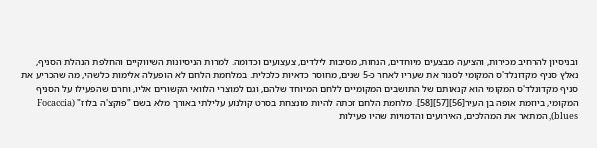ובניסיון להרחיב מכירות, והציעה מבצעים מיוחדים, הנחות, מסיבות לילדים, צעצועים וכדומה. למרות הניסיונות השיווקיים והחלפת הנהלת הסניף, נאלץ סניף מקדונלד'ס המקומי לסגור את שעריו לאחר כ-5 שנים, מחוסר כדאיות כלכלית. במלחמת הלחם לא הופעלה אלימות כלשהי, מה שהכריע את סניף מקדונלד'ס המקומי הוא קנאותם של התושבים המקומיים ללחם המיוחד שלהם, וגם למוצרי הלוואי הקשורים אליו, וחרם שהפעילו על הסניף המקומי, ביוזמת אופה בן העיר[56][57][58]. מלחמת הלחם זכתה להיות מונצחת בסרט קולנוע עלילתי באורך מלא בשם "פוקצ'ה בלוז" (Focaccia blues), המתאר את המהלכים, האירועים והדמויות שהיו פעילות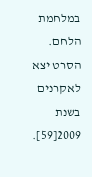במלחמת הלחם. הסרט יצא לאקרנים בשנת 2009[59].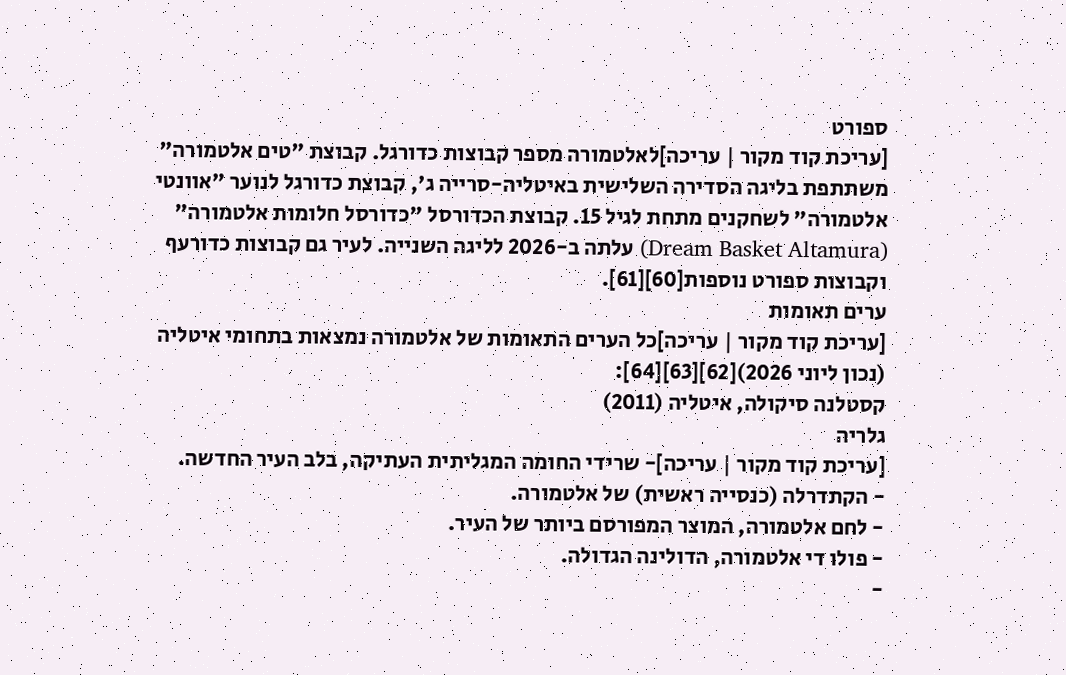ספורט
[עריכת קוד מקור | עריכה]לאלטמורה מספר קבוצות כדורגל. קבוצת "טים אלטמורה" משתתפת בליגה הסדירה השלישית באיטליה-סרייה ג', קבוצת כדורגל לנוער "אוונטי אלטמורה" לשחקנים מתחת לגיל 15. קבוצת הכדורסל "כדורסל חלומות אלטמורה" (Dream Basket Altamura) עלתה ב-2026 לליגה השנייה. לעיר גם קבוצות כדורעף וקבוצות ספורט נוספות[60][61].
ערים תאומות
[עריכת קוד מקור | עריכה]כל הערים התאומות של אלטמורה נמצאות בתחומי איטליה (נכון ליוני 2026)[62][63][64]:
קסטלנה סיקולה, איטליה (2011)
גלריה
[עריכת קוד מקור | עריכה]- שרידי החומה המגליתית העתיקה, בלב העיר החדשה.
- הקתדרלה (כנסייה ראשית) של אלטמורה.
- לחם אלטמורה, המוצר המפורסם ביותר של העיר.
- פולו די אלטמורה, הדולינה הגדולה.
-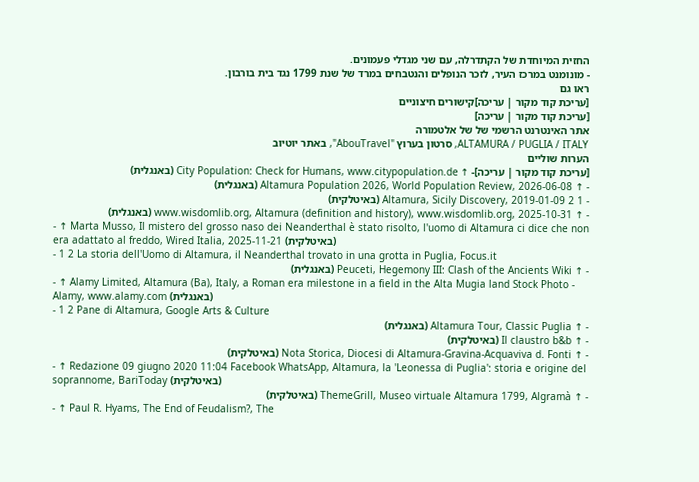החזית המיוחדת של הקתדרלה, עם שני מגדלי פעמונים.
- מונומנט במרכז העיר, לזכר הנופלים והנטבחים במרד של שנת 1799 נגד בית בורבון.
ראו גם
[עריכת קוד מקור | עריכה]קישורים חיצוניים
[עריכת קוד מקור | עריכה]
אתר האינטרנט הרשמי של של אלטמורה
ALTAMURA / PUGLIA / ITALY, סרטון בערוץ "AbouTravel", באתר יוטיוב
הערות שוליים
[עריכת קוד מקור | עריכה]- ↑ City Population: Check for Humans, www.citypopulation.de (באנגלית)
- ↑ Altamura Population 2026, World Population Review, 2026-06-08 (באנגלית)
- 1 2 Altamura, Sicily Discovery, 2019-01-09 (באיטלקית)
- ↑ www.wisdomlib.org, Altamura (definition and history), www.wisdomlib.org, 2025-10-31 (באנגלית)
- ↑ Marta Musso, Il mistero del grosso naso dei Neanderthal è stato risolto, l'uomo di Altamura ci dice che non era adattato al freddo, Wired Italia, 2025-11-21 (באיטלקית)
- 1 2 La storia dell'Uomo di Altamura, il Neanderthal trovato in una grotta in Puglia, Focus.it
- ↑ Peuceti, Hegemony III: Clash of the Ancients Wiki (באנגלית)
- ↑ Alamy Limited, Altamura (Ba), Italy, a Roman era milestone in a field in the Alta Mugia land Stock Photo - Alamy, www.alamy.com (באנגלית)
- 1 2 Pane di Altamura, Google Arts & Culture
- ↑ Altamura Tour, Classic Puglia (באנגלית)
- ↑ Il claustro b&b (באיטלקית)
- ↑ Nota Storica, Diocesi di Altamura-Gravina-Acquaviva d. Fonti (באיטלקית)
- ↑ Redazione 09 giugno 2020 11:04 Facebook WhatsApp, Altamura, la 'Leonessa di Puglia': storia e origine del soprannome, BariToday (באיטלקית)
- ↑ ThemeGrill, Museo virtuale Altamura 1799, Algramà (באיטלקית)
- ↑ Paul R. Hyams, The End of Feudalism?, The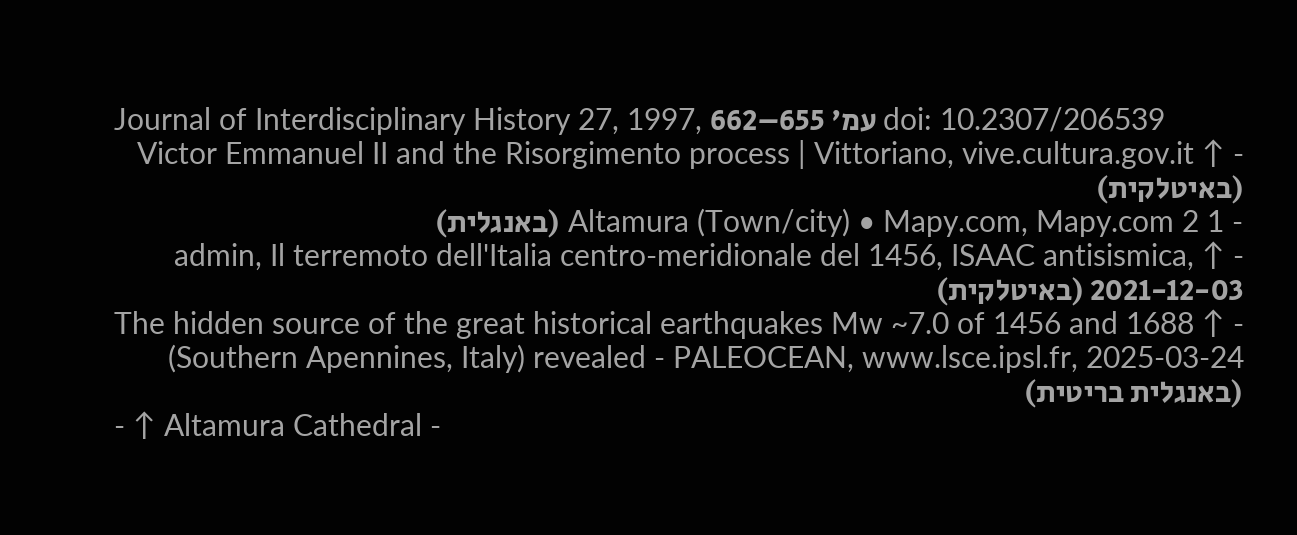Journal of Interdisciplinary History 27, 1997, עמ' 655–662 doi: 10.2307/206539
- ↑ Victor Emmanuel II and the Risorgimento process | Vittoriano, vive.cultura.gov.it (באיטלקית)
- 1 2 Altamura (Town/city) • Mapy.com, Mapy.com (באנגלית)
- ↑ admin, Il terremoto dell'Italia centro-meridionale del 1456, ISAAC antisismica, 2021-12-03 (באיטלקית)
- ↑ The hidden source of the great historical earthquakes Mw ~7.0 of 1456 and 1688 (Southern Apennines, Italy) revealed - PALEOCEAN, www.lsce.ipsl.fr, 2025-03-24 (באנגלית בריטית)
- ↑ Altamura Cathedral -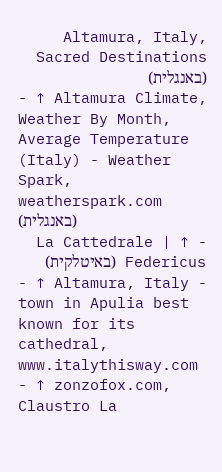Altamura, Italy, Sacred Destinations (באנגלית)
- ↑ Altamura Climate, Weather By Month, Average Temperature (Italy) - Weather Spark, weatherspark.com (באנגלית)
- ↑ La Cattedrale | Federicus (באיטלקית)
- ↑ Altamura, Italy - town in Apulia best known for its cathedral, www.italythisway.com
- ↑ zonzofox.com, Claustro La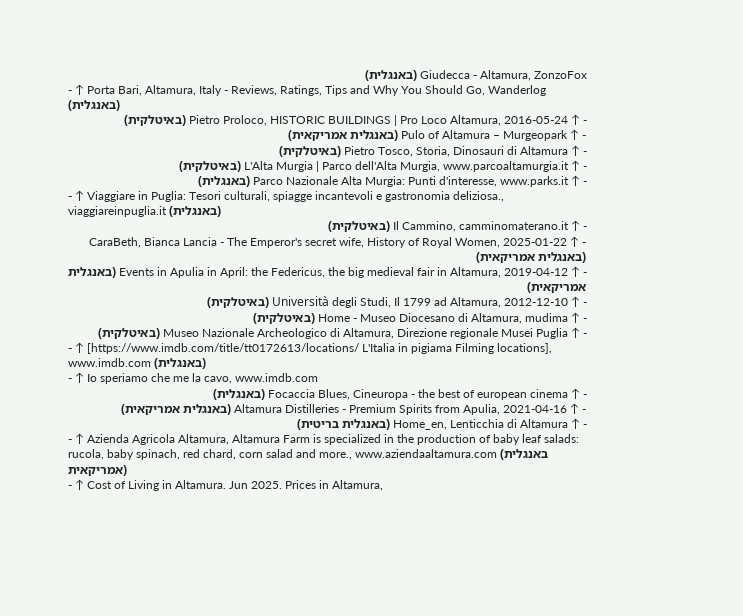Giudecca - Altamura, ZonzoFox (באנגלית)
- ↑ Porta Bari, Altamura, Italy - Reviews, Ratings, Tips and Why You Should Go, Wanderlog (באנגלית)
- ↑ Pietro Proloco, HISTORIC BUILDINGS | Pro Loco Altamura, 2016-05-24 (באיטלקית)
- ↑ Pulo of Altamura – Murgeopark (באנגלית אמריקאית)
- ↑ Pietro Tosco, Storia, Dinosauri di Altamura (באיטלקית)
- ↑ L'Alta Murgia | Parco dell'Alta Murgia, www.parcoaltamurgia.it (באיטלקית)
- ↑ Parco Nazionale Alta Murgia: Punti d'interesse, www.parks.it (באנגלית)
- ↑ Viaggiare in Puglia: Tesori culturali, spiagge incantevoli e gastronomia deliziosa., viaggiareinpuglia.it (באנגלית)
- ↑ Il Cammino, camminomaterano.it (באיטלקית)
- ↑ CaraBeth, Bianca Lancia - The Emperor's secret wife, History of Royal Women, 2025-01-22 (באנגלית אמריקאית)
- ↑ Events in Apulia in April: the Federicus, the big medieval fair in Altamura, 2019-04-12 (באנגלית אמריקאית)
- ↑ Università degli Studi, Il 1799 ad Altamura, 2012-12-10 (באיטלקית)
- ↑ Home - Museo Diocesano di Altamura, mudima (באיטלקית)
- ↑ Museo Nazionale Archeologico di Altamura, Direzione regionale Musei Puglia (באיטלקית)
- ↑ [https://www.imdb.com/title/tt0172613/locations/ L'Italia in pigiama Filming locations], www.imdb.com (באנגלית)
- ↑ Io speriamo che me la cavo, www.imdb.com
- ↑ Focaccia Blues, Cineuropa - the best of european cinema (באנגלית)
- ↑ Altamura Distilleries - Premium Spirits from Apulia, 2021-04-16 (באנגלית אמריקאית)
- ↑ Home_en, Lenticchia di Altamura (באנגלית בריטית)
- ↑ Azienda Agricola Altamura, Altamura Farm is specialized in the production of baby leaf salads: rucola, baby spinach, red chard, corn salad and more., www.aziendaaltamura.com (באנגלית אמריקאית)
- ↑ Cost of Living in Altamura. Jun 2025. Prices in Altamura,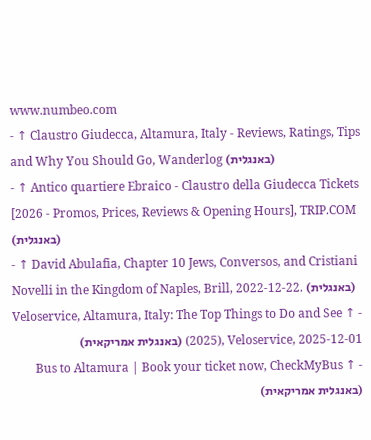www.numbeo.com
- ↑ Claustro Giudecca, Altamura, Italy - Reviews, Ratings, Tips and Why You Should Go, Wanderlog (באנגלית)
- ↑ Antico quartiere Ebraico - Claustro della Giudecca Tickets [2026 - Promos, Prices, Reviews & Opening Hours], TRIP.COM (באנגלית)
- ↑ David Abulafia, Chapter 10 Jews, Conversos, and Cristiani Novelli in the Kingdom of Naples, Brill, 2022-12-22. (באנגלית)
- ↑ Veloservice, Altamura, Italy: The Top Things to Do and See (2025), Veloservice, 2025-12-01 (באנגלית אמריקאית)
- ↑ Bus to Altamura | Book your ticket now, CheckMyBus (באנגלית אמריקאית)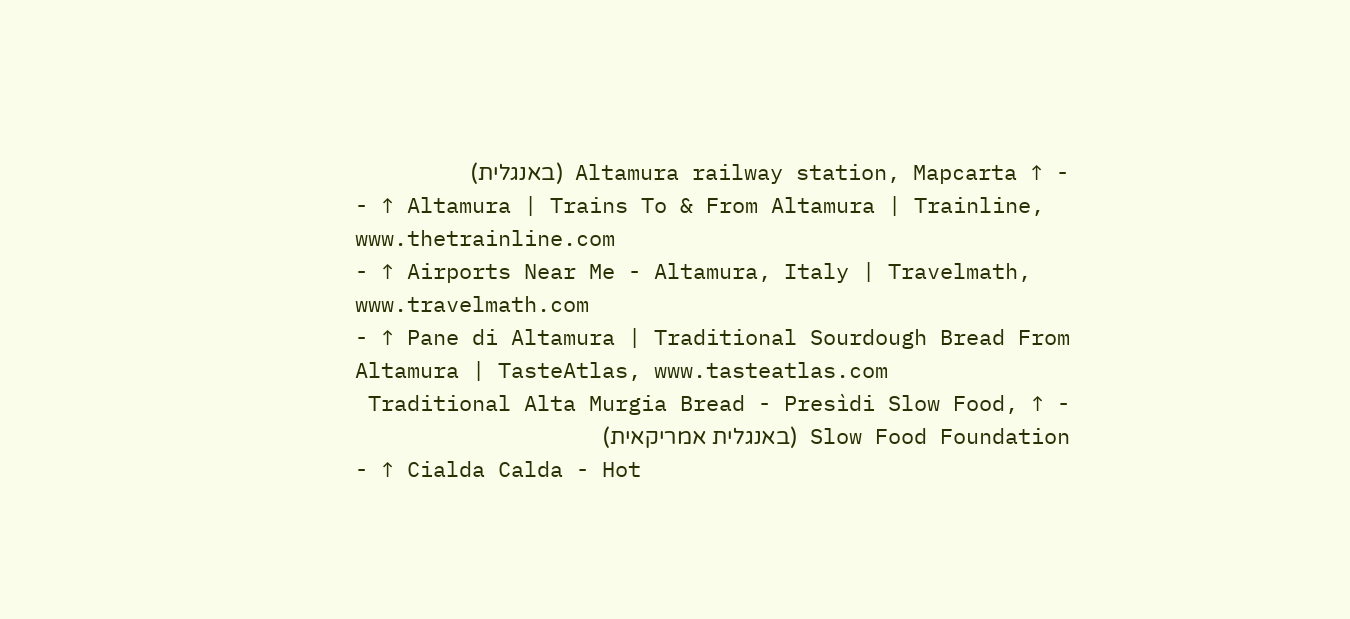- ↑ Altamura railway station, Mapcarta (באנגלית)
- ↑ Altamura | Trains To & From Altamura | Trainline, www.thetrainline.com
- ↑ Airports Near Me - Altamura, Italy | Travelmath, www.travelmath.com
- ↑ Pane di Altamura | Traditional Sourdough Bread From Altamura | TasteAtlas, www.tasteatlas.com
- ↑ Traditional Alta Murgia Bread - Presìdi Slow Food, Slow Food Foundation (באנגלית אמריקאית)
- ↑ Cialda Calda - Hot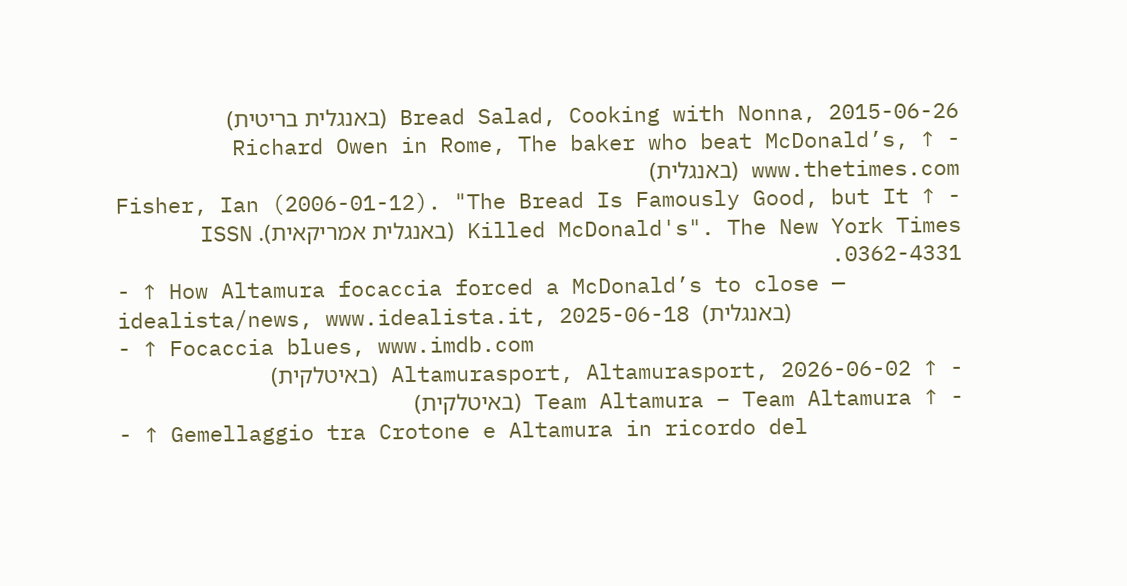Bread Salad, Cooking with Nonna, 2015-06-26 (באנגלית בריטית)
- ↑ Richard Owen in Rome, The baker who beat McDonald’s, www.thetimes.com (באנגלית)
- ↑ Fisher, Ian (2006-01-12). "The Bread Is Famously Good, but It Killed McDonald's". The New York Times (באנגלית אמריקאית). ISSN 0362-4331.
- ↑ How Altamura focaccia forced a McDonald’s to close — idealista/news, www.idealista.it, 2025-06-18 (באנגלית)
- ↑ Focaccia blues, www.imdb.com
- ↑ Altamurasport, Altamurasport, 2026-06-02 (באיטלקית)
- ↑ Team Altamura – Team Altamura (באיטלקית)
- ↑ Gemellaggio tra Crotone e Altamura in ricordo del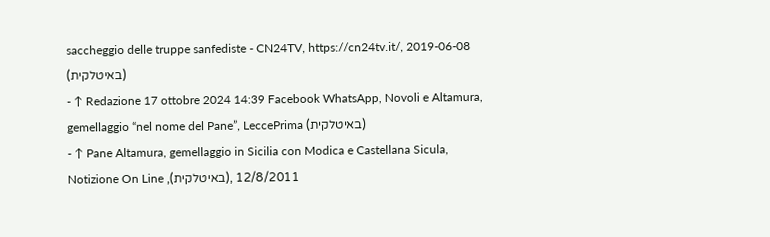saccheggio delle truppe sanfediste - CN24TV, https://cn24tv.it/, 2019-06-08 (באיטלקית)
- ↑ Redazione 17 ottobre 2024 14:39 Facebook WhatsApp, Novoli e Altamura, gemellaggio “nel nome del Pane”, LeccePrima (באיטלקית)
- ↑ Pane Altamura, gemellaggio in Sicilia con Modica e Castellana Sicula, Notizione On Line ,(באיטלקית), 12/8/2011